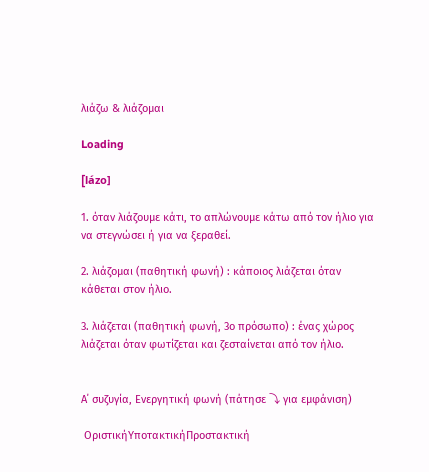λιάζω & λιάζομαι

Loading

[lázo]

1. όταν λιάζουμε κάτι, το απλώνουμε κάτω από τον ήλιο για να στεγνώσει ή για να ξεραθεί.

2. λιάζομαι (παθητική φωνή) : κάποιος λιάζεται όταν κάθεται στον ήλιο.

3. λιάζεται (παθητική φωνή, 3ο πρόσωπο) : ένας χώρος λιάζεται όταν φωτίζεται και ζεσταίνεται από τον ήλιο.


Α΄ συζυγία, Ενεργητική φωνή (πάτησε ⤵ για εμφάνιση)

 ΟριστικήΥποτακτικήΠροστακτική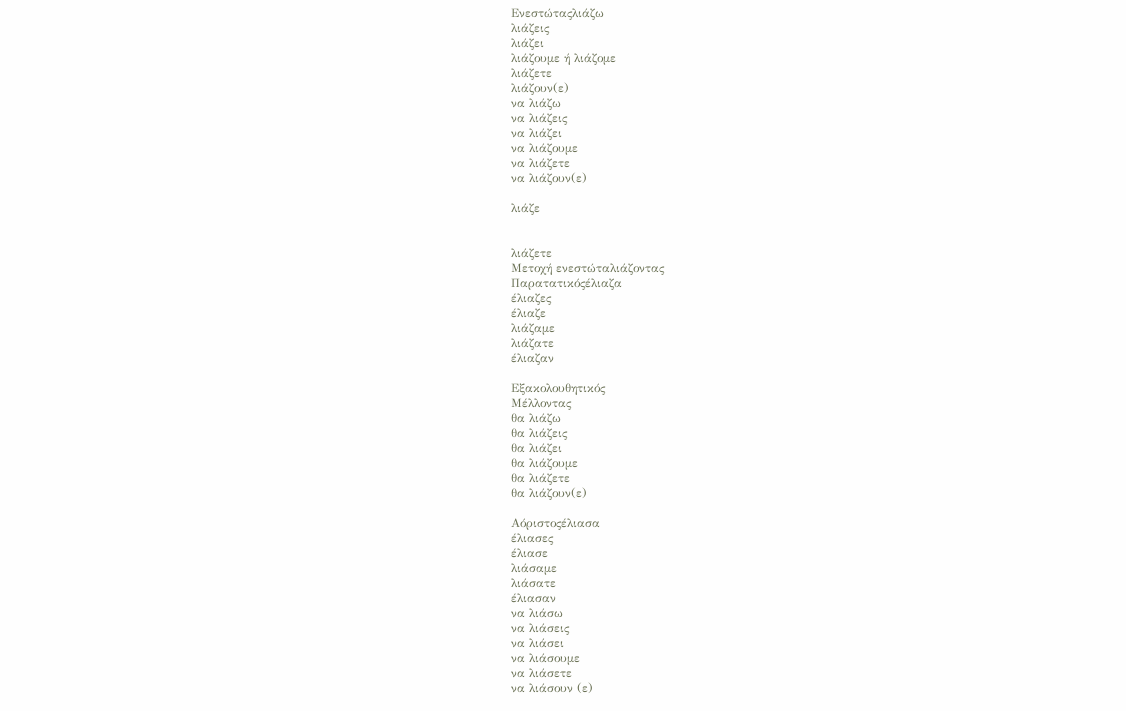Ενεστώταςλιάζω
λιάζεις
λιάζει
λιάζουμε ή λιάζομε
λιάζετε
λιάζουν(ε)
να λιάζω
να λιάζεις
να λιάζει
να λιάζουμε
να λιάζετε
να λιάζουν(ε)

λιάζε


λιάζετε
Μετοχή ενεστώταλιάζοντας
Παρατατικόςέλιαζα
έλιαζες
έλιαζε
λιάζαμε
λιάζατε
έλιαζαν

Εξακολουθητικός
Μέλλοντας
θα λιάζω
θα λιάζεις
θα λιάζει
θα λιάζουμε
θα λιάζετε
θα λιάζουν(ε)

Αόριστοςέλιασα
έλιασες
έλιασε
λιάσαμε
λιάσατε
έλιασαν
να λιάσω
να λιάσεις
να λιάσει
να λιάσουμε
να λιάσετε
να λιάσουν (ε)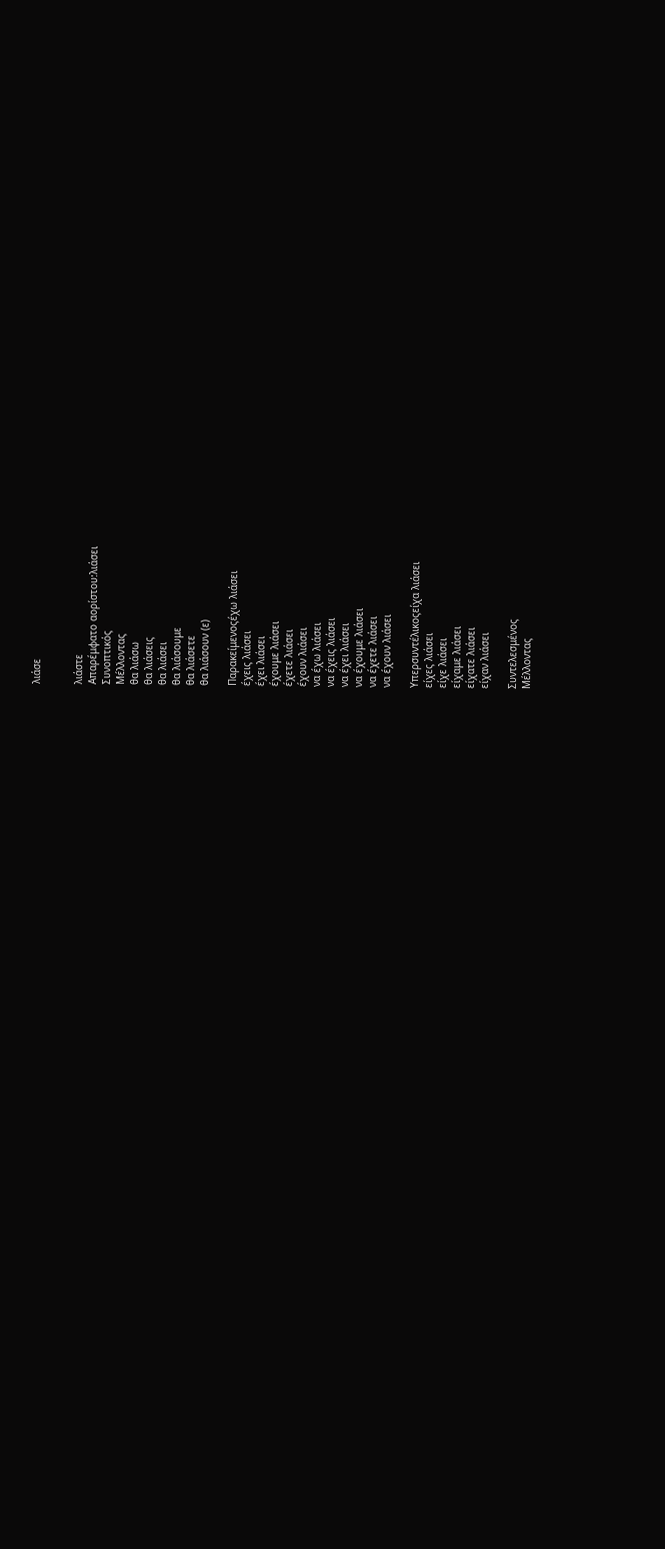λιάσε


λιάστε
Απαρέμφατο αορίστου:λιάσει
Συνοπτικός
Μέλλοντας
θα λιάσω
θα λιάσεις
θα λιάσει
θα λιάσουμε
θα λιάσετε
θα λιάσουν (ε)

Παρακείμενοςέχω λιάσει
έχεις λιάσει
έχει λιάσει
έχουμε λιάσει
έχετε λιάσει
έχουν λιάσει
να έχω λιάσει
να έχεις λιάσει
να έχει λιάσει
να έχουμε λιάσει
να έχετε λιάσει
να έχουν λιάσει

Υπερσυντέλικοςείχα λιάσει
είχες λιάσει
είχε λιάσει
είχαμε λιάσει
είχατε λιάσει
είχαν λιάσει

Συντελεσμένος
Μέλλοντας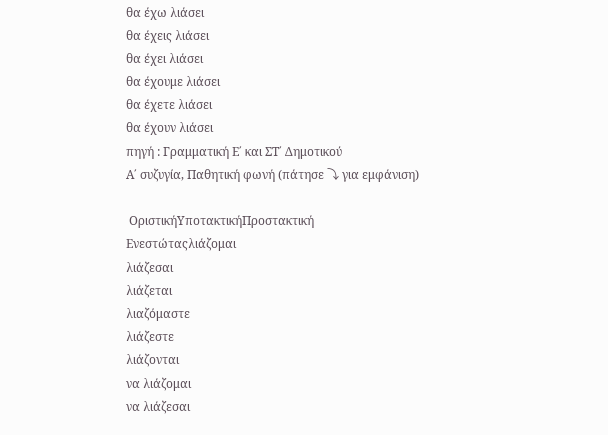θα έχω λιάσει
θα έχεις λιάσει
θα έχει λιάσει
θα έχουμε λιάσει
θα έχετε λιάσει
θα έχουν λιάσει
πηγή : Γραμματική Ε΄ και ΣΤ΄ Δημοτικού
Α΄ συζυγία, Παθητική φωνή (πάτησε ⤵ για εμφάνιση)

 ΟριστικήΥποτακτικήΠροστακτική
Ενεστώταςλιάζομαι
λιάζεσαι
λιάζεται
λιαζόμαστε
λιάζεστε
λιάζονται
να λιάζομαι
να λιάζεσαι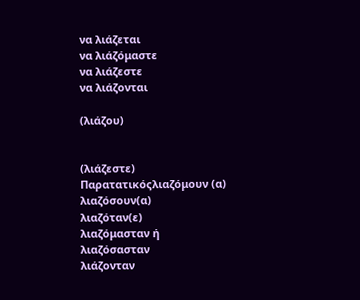να λιάζεται
να λιάζόμαστε
να λιάζεστε
να λιάζονται

(λιάζου)


(λιάζεστε)
Παρατατικόςλιαζόμουν (α)
λιαζόσουν(α)
λιαζόταν(ε)
λιαζόμασταν ή
λιαζόσασταν
λιάζονταν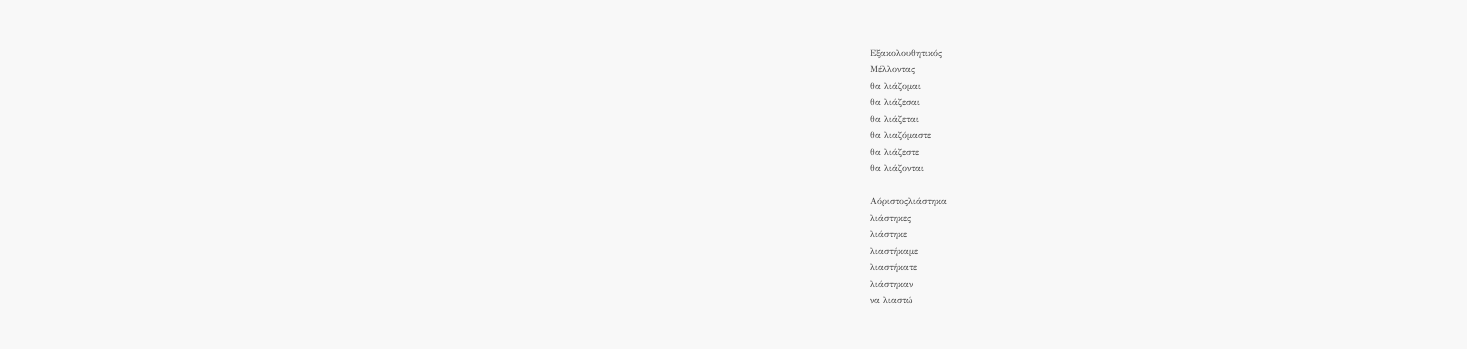Εξακολουθητικός
Μέλλοντας
θα λιάζομαι
θα λιάζεσαι
θα λιάζεται
θα λιαζόμαστε
θα λιάζεστε
θα λιάζονται

Αόριστοςλιάστηκα
λιάστηκες
λιάστηκε
λιαστήκαμε
λιαστήκατε
λιάστηκαν
να λιαστώ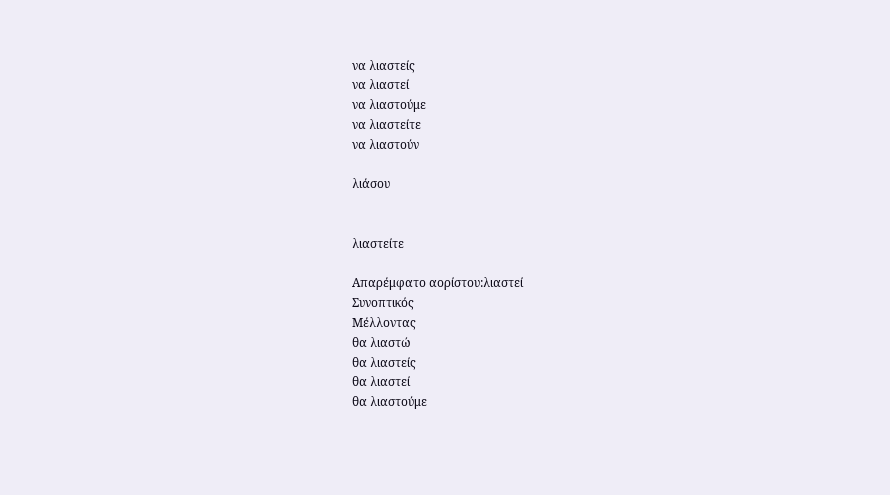να λιαστείς
να λιαστεί
να λιαστούμε
να λιαστείτε
να λιαστούν

λιάσου


λιαστείτε

Απαρέμφατο αορίστου:λιαστεί
Συνοπτικός
Μέλλοντας
θα λιαστώ
θα λιαστείς
θα λιαστεί
θα λιαστούμε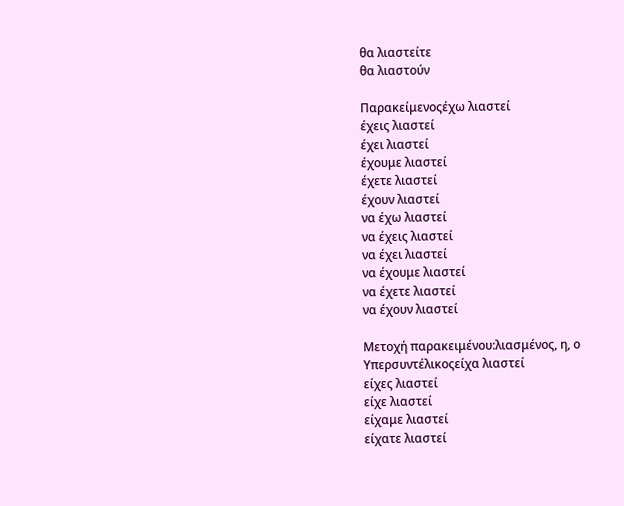θα λιαστείτε
θα λιαστούν

Παρακείμενοςέχω λιαστεί
έχεις λιαστεί
έχει λιαστεί
έχουμε λιαστεί
έχετε λιαστεί
έχουν λιαστεί
να έχω λιαστεί
να έχεις λιαστεί
να έχει λιαστεί
να έχουμε λιαστεί
να έχετε λιαστεί
να έχουν λιαστεί

Μετοχή παρακειμένου:λιασμένος, η, ο
Υπερσυντέλικοςείχα λιαστεί
είχες λιαστεί
είχε λιαστεί
είχαμε λιαστεί
είχατε λιαστεί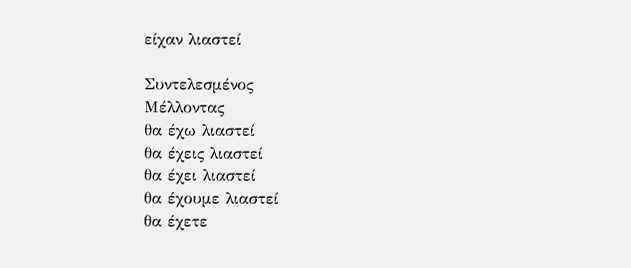είχαν λιαστεί

Συντελεσμένος
Μέλλοντας
θα έχω λιαστεί
θα έχεις λιαστεί
θα έχει λιαστεί
θα έχουμε λιαστεί
θα έχετε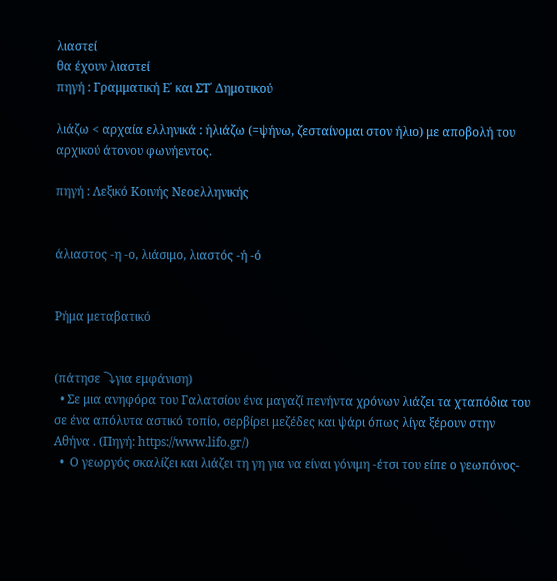λιαστεί
θα έχουν λιαστεί
πηγή : Γραμματική Ε΄ και ΣΤ΄ Δημοτικού

λιάζω < αρχαία ελληνικά : ἡλιάζω (=ψήνω, ζεσταίνομαι στον ήλιο) με αποβολή του αρχικού άτονου φωνήεντος.

πηγή : Λεξικό Κοινής Νεοελληνικής


άλιαστος -η -ο, λιάσιμο, λιαστός -ή -ό


Ρήμα μεταβατικό


(πάτησε ⤵για εμφάνιση)
  • Σε μια ανηφόρα του Γαλατσίου ένα μαγαζί πενήντα χρόνων λιάζει τα χταπόδια του σε ένα απόλυτα αστικό τοπίο, σερβίρει μεζέδες και ψάρι όπως λίγα ξέρουν στην Αθήνα . (Πηγή: https://www.lifo.gr/)
  •  Ο γεωργός σκαλίζει και λιάζει τη γη για να είναι γόνιμη -έτσι του είπε ο γεωπόνος-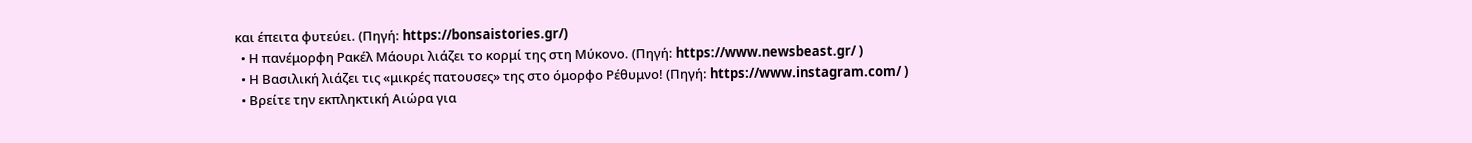και έπειτα φυτεύει. (Πηγή: https://bonsaistories.gr/)
  • Η πανέμορφη Ρακέλ Μάουρι λιάζει το κορμί της στη Μύκονο. (Πηγή: https://www.newsbeast.gr/ )
  • Η Βασιλική λιάζει τις «μικρές πατουσες» της στο όμορφο Ρέθυμνο! (Πηγή: https://www.instagram.com/ )
  • Βρείτε την εκπληκτική Αιώρα για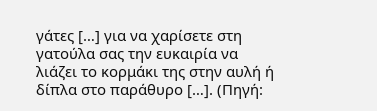γάτες […] για να χαρίσετε στη γατούλα σας την ευκαιρία να λιάζει το κορμάκι της στην αυλή ή δίπλα στο παράθυρο […]. (Πηγή: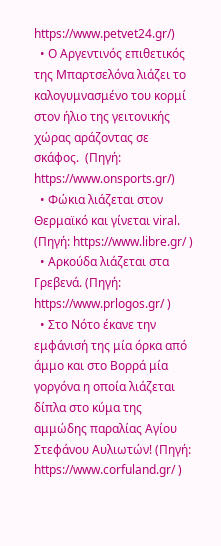https://www.petvet24.gr/)
  • Ο Αργεντινός επιθετικός της Μπαρτσελόνα λιάζει το καλογυμνασμένο του κορμί στον ήλιο της γειτονικής χώρας αράζοντας σε σκάφος.  (Πηγή: https://www.onsports.gr/)
  • Φώκια λιάζεται στον Θερμαϊκό και γίνεται viral. (Πηγή: https://www.libre.gr/ )
  • Αρκούδα λιάζεται στα Γρεβενά. (Πηγή: https://www.prlogos.gr/ )
  • Στο Νότο έκανε την εμφάνισή της μία όρκα από άμμο και στο Βορρά μία γοργόνα η οποία λιάζεται δίπλα στο κύμα της αμμώδης παραλίας Αγίου Στεφάνου Αυλιωτών! (Πηγή: https://www.corfuland.gr/ )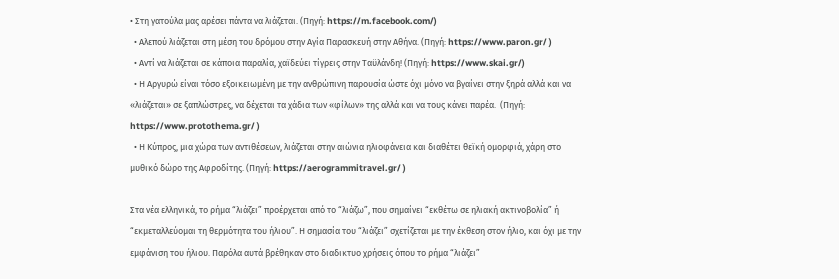• Στη γατούλα μας αρέσει πάντα να λιάζεται. (Πηγή: https://m.facebook.com/)
  • Αλεπού λιάζεται στη μέση του δρόμου στην Αγία Παρασκευή στην Αθήνα. (Πηγή: https://www.paron.gr/ )
  • Αντί να λιάζεται σε κάποια παραλία, χαϊδεύει τίγρεις στην Ταϋλάνδη! (Πηγή: https://www.skai.gr/)
  • Η Αργυρώ είναι τόσο εξοικειωμένη με την ανθρώπινη παρουσία ώστε όχι μόνο να βγαίνει στην ξηρά αλλά και να «λιάζεται» σε ξαπλώστρες, να δέχεται τα χάδια των «φίλων» της αλλά και να τους κάνει παρέα.  (Πηγή: https://www.protothema.gr/ )
  • Η Κύπρος, μια χώρα των αντιθέσεων, λιάζεται στην αιώνια ηλιοφάνεια και διαθέτει θεϊκή ομορφιά, χάρη στο μυθικό δώρο της Αφροδίτης. (Πηγή: https://aerogrammitravel.gr/ )

Στα νέα ελληνικά, το ρήμα “λιάζει” προέρχεται από το “λιάζω”, που σημαίνει “εκθέτω σε ηλιακή ακτινοβολία” ή “εκμεταλλεύομαι τη θερμότητα του ήλιου”. Η σημασία του “λιάζει” σχετίζεται με την έκθεση στον ήλιο, και όχι με την εμφάνιση του ήλιου. Παρόλα αυτά βρέθηκαν στο διαδικτυο χρήσεις όπου το ρήμα “λιάζει”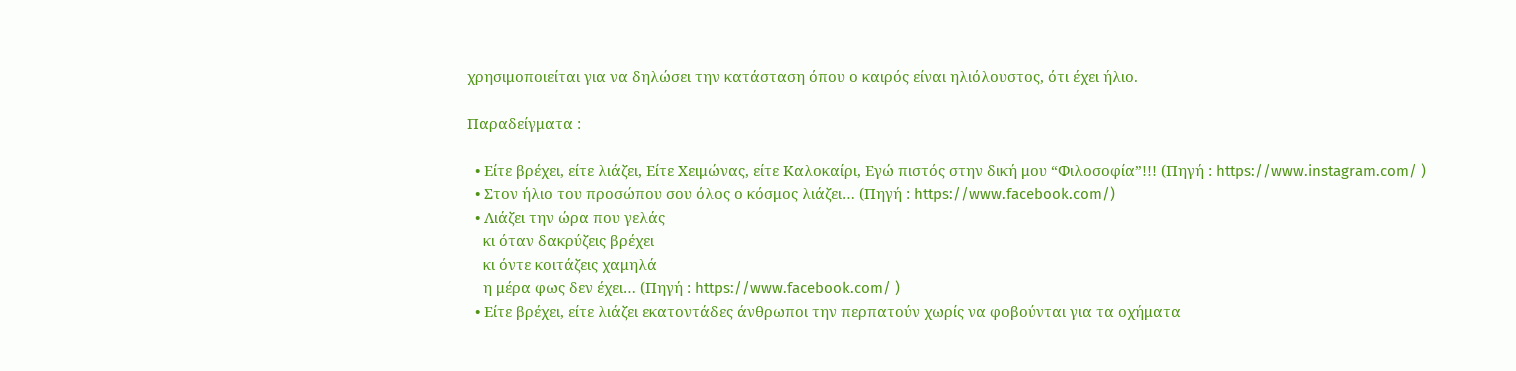χρησιμοποιείται για να δηλώσει την κατάσταση όπου ο καιρός είναι ηλιόλουστος, ότι έχει ήλιο.

Παραδείγματα :

  • Είτε βρέχει, είτε λιάζει, Είτε Χειμώνας, είτε Καλοκαίρι, Εγώ πιστός στην δική μου “Φιλοσοφία”!!! (Πηγή : https://www.instagram.com/ )
  • Στον ήλιο του προσώπου σου όλος ο κόσμος λιάζει… (Πηγή : https://www.facebook.com/)
  • Λιάζει την ώρα που γελάς
    κι όταν δακρύζεις βρέχει
    κι όντε κοιτάζεις χαμηλά
    η μέρα φως δεν έχει… (Πηγή : https://www.facebook.com/ )
  • Είτε βρέχει, είτε λιάζει εκατοντάδες άνθρωποι την περπατούν χωρίς να φοβούνται για τα οχήματα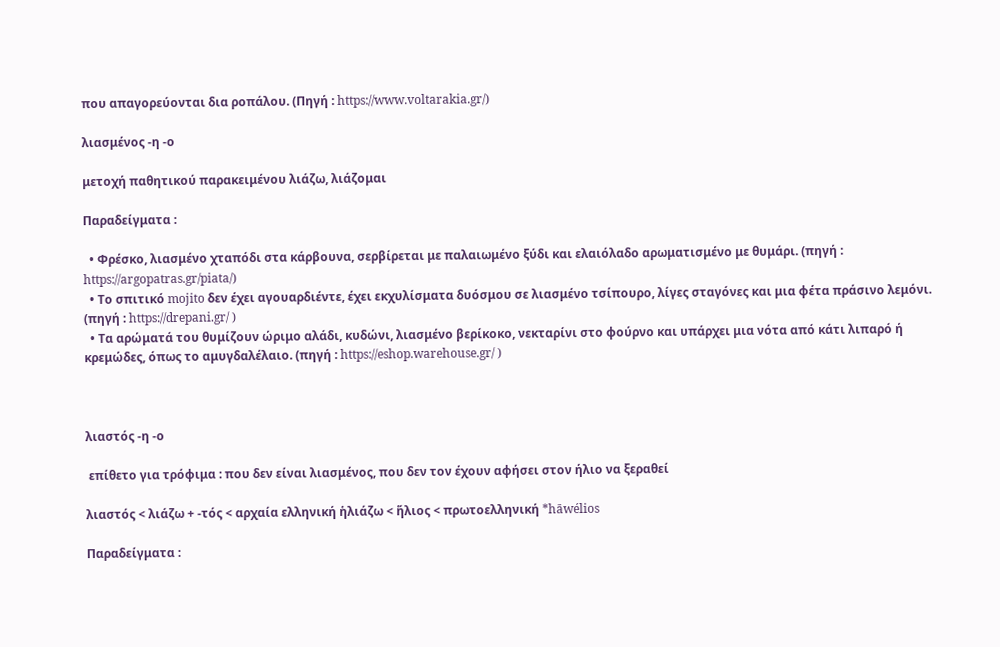που απαγορεύονται δια ροπάλου. (Πηγή : https://www.voltarakia.gr/)

λιασμένος -η -ο

μετοχή παθητικού παρακειμένου λιάζω, λιάζομαι

Παραδείγματα :

  • Φρέσκο, λιασμένο χταπόδι στα κάρβουνα, σερβίρεται με παλαιωμένο ξύδι και ελαιόλαδο αρωματισμένο με θυμάρι. (πηγή : https://argopatras.gr/piata/)
  • Το σπιτικό mojito δεν έχει αγουαρδιέντε, έχει εκχυλίσματα δυόσμου σε λιασμένο τσίπουρο, λίγες σταγόνες και μια φέτα πράσινο λεμόνι. (πηγή : https://drepani.gr/ )
  • Τα αρώματά του θυμίζουν ώριμο αλάδι, κυδώνι, λιασμένο βερίκοκο, νεκταρίνι στο φούρνο και υπάρχει μια νότα από κάτι λιπαρό ή κρεμώδες, όπως το αμυγδαλέλαιο. (πηγή : https://eshop.warehouse.gr/ )



λιαστός -η -ο

 επίθετο για τρόφιμα : που δεν είναι λιασμένος, που δεν τον έχουν αφήσει στον ήλιο να ξεραθεί

λιαστός < λιάζω + -τός < αρχαία ελληνική ἡλιάζω < ἥλιος < πρωτοελληνική *hāwélios

Παραδείγματα :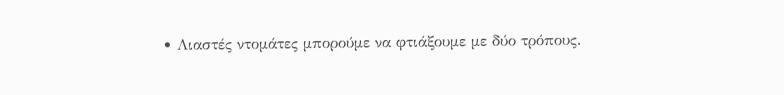• Λιαστές ντομάτες μπορούμε να φτιάξουμε με δύο τρόπους.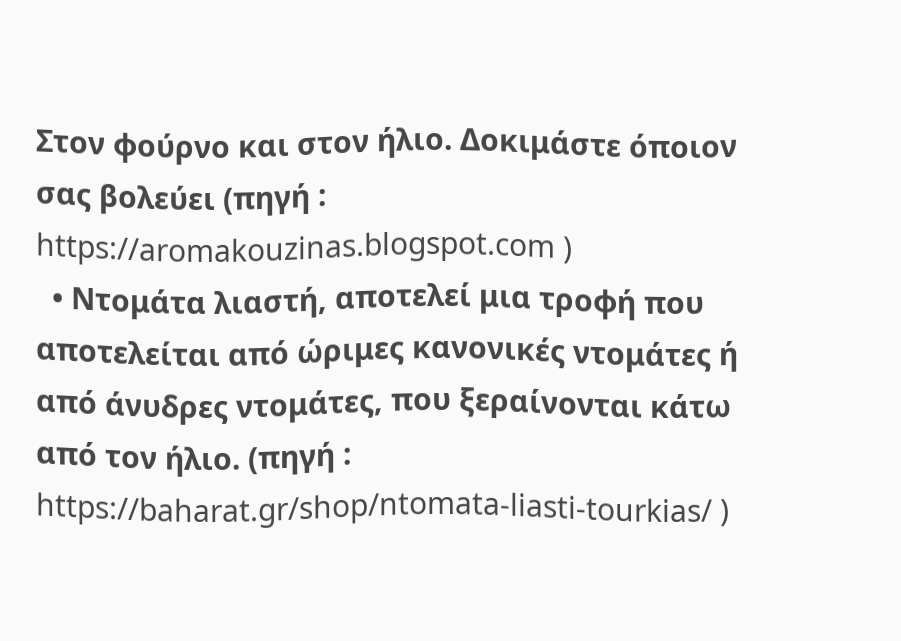Στον φούρνο και στον ήλιο. Δοκιμάστε όποιον σας βολεύει (πηγή : https://aromakouzinas.blogspot.com )
  • Ντομάτα λιαστή, αποτελεί μια τροφή που αποτελείται από ώριμες κανονικές ντομάτες ή από άνυδρες ντομάτες, που ξεραίνονται κάτω από τον ήλιο. (πηγή : https://baharat.gr/shop/ntomata-liasti-tourkias/ )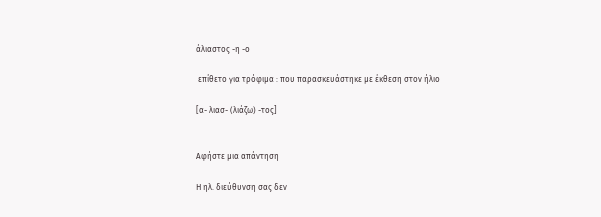άλιαστος -η -ο

 επίθετο για τρόφιμα : που παρασκευάστηκε με έκθεση στον ήλιο

[α- λιασ- (λιάζω) -τος]


Αφήστε μια απάντηση

Η ηλ. διεύθυνση σας δεν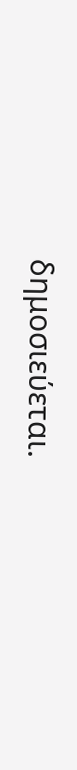δημοσιεύεται.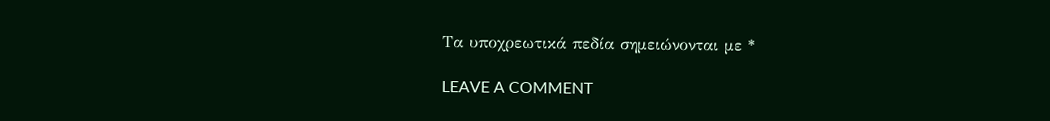Τα υποχρεωτικά πεδία σημειώνονται με *

LEAVE A COMMENT